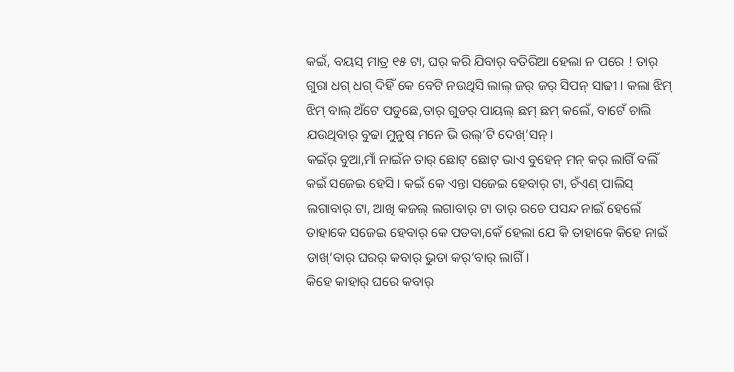କଇଁ, ବୟସ୍ ମାତ୍ର ୧୫ ଟା, ଘର୍ କରି ଯିବାର୍ ବତିରିଆ ହେଲା ନ ପରେ ! ତାର୍ ଗୁରା ଧଗ୍ ଧଗ୍ ଦିହିଁ କେ ବେଟି ନଉଥିସି ଲାଲ୍ ଜର୍ ଜର୍ ସିପନ୍ ସାଢୀ । କଲା ଝିମ୍ ଝିମ୍ ବାଲ୍ ଅଁଟେ ପଡୁଛେ,ତାର୍ ଗୁଡର୍ ପାୟଲ୍ ଛମ୍ ଛମ୍ କଲେଁ, ବାଟେଁ ଚାଲି ଯଉଥିବାର୍ ବୁଢା ମୁନୁଷ୍ ମନେ ଭି ଉଲ୍’ଟି ଦେଖ୍’ସନ୍।
କଇଁର୍ ବୁଆ,ମାଁ ନାଇଁନ ତାର୍ ଛୋଟ୍ ଛୋଟ୍ ଭାଏ ବୁହେନ୍ ମନ୍ କର୍ ଲାଗିଁ ବଲିଁ କଇଁ ସଜେଇ ହେସି । କଇଁ କେ ଏନ୍ତା ସଜେଇ ହେବାର୍ ଟା, ଚଁଏଣ୍ ପାଲିସ୍ ଲଗାବାର୍ ଟା, ଆଖି କଜଲ୍ ଲଗାବାର୍ ଟା ତାର୍ ରଚେ ପସନ୍ଦ ନାଇଁ ହେଲେଁ ତାହାକେ ସଜେଇ ହେବାର୍ କେ ପଡବା,କେଁ ହେଲା ଯେ କି ତାହାକେ କିହେ ନାଇଁ ଡାଖ୍’ବାର୍ ଘରର୍ କବାର୍ ଭୁତା କର୍’ବାର୍ ଲାଗିଁ ।
କିହେ କାହାର୍ ଘରେ କବାର୍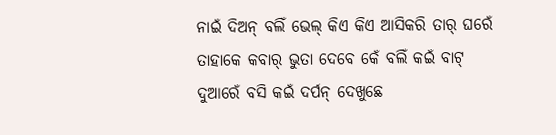ନାଇଁ ଦିଅନ୍ ବଲିଁ ଭେଲ୍ କିଏ କିଏ ଆସିକରି ତାର୍ ଘରେଁ ତାହାକେ କବାର୍ ଭୁତା ଦେବେ କେଁ ବଲିଁ କଇଁ ବାଟ୍ ଦୁଆରେଁ ବସି କଇଁ ଦର୍ପନ୍ ଦେଖୁଛେ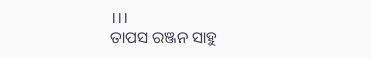।।।
ତାପସ ରଞ୍ଜନ ସାହୁ